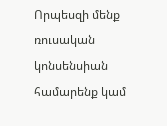Որպեսզի մենք ռուսական կոնսենսիան համարենք կամ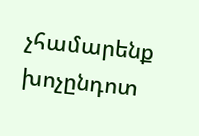չհամարենք խոչընդոտ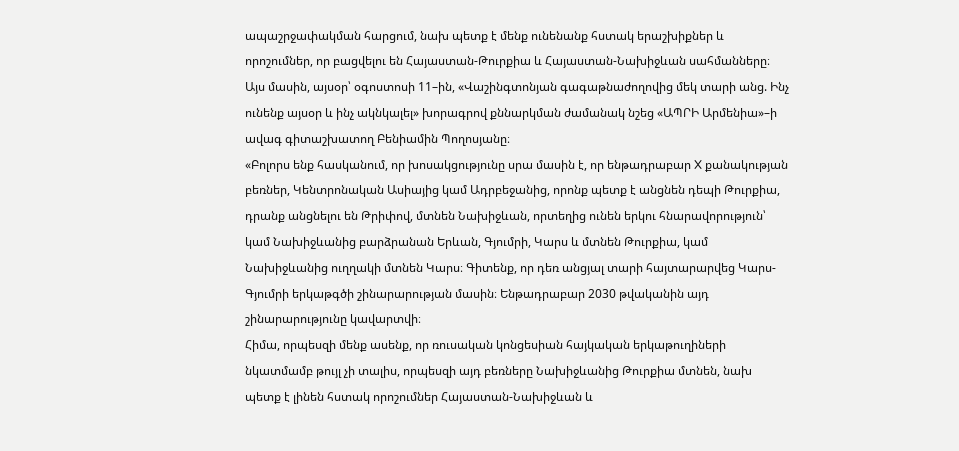ապաշրջափակման հարցում, նախ պետք է մենք ունենանք հստակ երաշխիքներ և որոշումներ, որ բացվելու են Հայաստան-Թուրքիա և Հայաստան-Նախիջևան սահմանները։ Այս մասին, այսօր՝ օգոստոսի 11–ին, «Վաշինգտոնյան գագաթնաժողովից մեկ տարի անց. Ինչ ունենք այսօր և ինչ ակնկալել» խորագրով քննարկման ժամանակ նշեց «ԱՊՐԻ Արմենիա»–ի ավագ գիտաշխատող Բենիամին Պողոսյանը։
«Բոլորս ենք հասկանում, որ խոսակցությունը սրա մասին է, որ ենթադրաբար X քանակության բեռներ, Կենտրոնական Ասիայից կամ Ադրբեջանից, որոնք պետք է անցնեն դեպի Թուրքիա, դրանք անցնելու են Թրիփով, մտնեն Նախիջևան, որտեղից ունեն երկու հնարավորություն՝ կամ Նախիջևանից բարձրանան Երևան, Գյումրի, Կարս և մտնեն Թուրքիա, կամ Նախիջևանից ուղղակի մտնեն Կարս։ Գիտենք, որ դեռ անցյալ տարի հայտարարվեց Կարս-Գյումրի երկաթգծի շինարարության մասին։ Ենթադրաբար 2030 թվականին այդ շինարարությունը կավարտվի։
Հիմա, որպեսզի մենք ասենք, որ ռուսական կոնցեսիան հայկական երկաթուղիների նկատմամբ թույլ չի տալիս, որպեսզի այդ բեռները Նախիջևանից Թուրքիա մտնեն, նախ պետք է լինեն հստակ որոշումներ Հայաստան-Նախիջևան և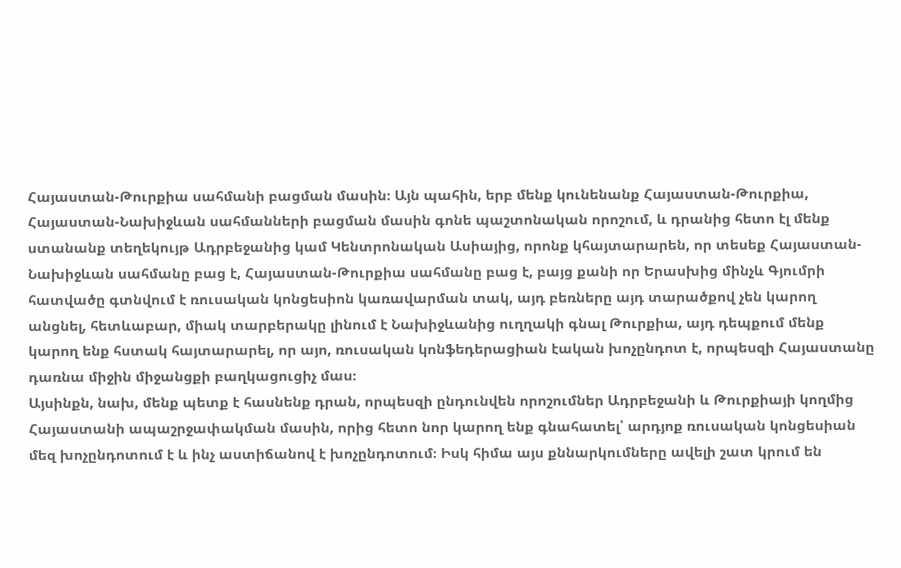Հայաստան-Թուրքիա սահմանի բացման մասին։ Այն պահին, երբ մենք կունենանք Հայաստան-Թուրքիա, Հայաստան-Նախիջևան սահմանների բացման մասին գոնե պաշտոնական որոշում, և դրանից հետո էլ մենք ստանանք տեղեկույթ Ադրբեջանից կամ Կենտրոնական Ասիայից, որոնք կհայտարարեն, որ տեսեք Հայաստան-Նախիջևան սահմանը բաց է, Հայաստան-Թուրքիա սահմանը բաց է, բայց քանի որ Երասխից մինչև Գյումրի հատվածը գտնվում է ռուսական կոնցեսիոն կառավարման տակ, այդ բեռները այդ տարածքով չեն կարող անցնել, հետևաբար, միակ տարբերակը լինում է Նախիջևանից ուղղակի գնալ Թուրքիա, այդ դեպքում մենք կարող ենք հստակ հայտարարել, որ այո, ռուսական կոնֆեդերացիան էական խոչընդոտ է, որպեսզի Հայաստանը դառնա միջին միջանցքի բաղկացուցիչ մաս։
Այսինքն, նախ, մենք պետք է հասնենք դրան, որպեսզի ընդունվեն որոշումներ Ադրբեջանի և Թուրքիայի կողմից Հայաստանի ապաշրջափակման մասին, որից հետո նոր կարող ենք գնահատել՝ արդյոք ռուսական կոնցեսիան մեզ խոչընդոտում է և ինչ աստիճանով է խոչընդոտում։ Իսկ հիմա այս քննարկումները ավելի շատ կրում են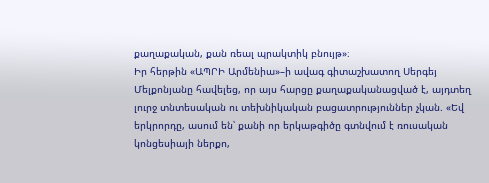քաղաքական, քան ռեալ պրակտիկ բնույթ»։
Իր հերթին «ԱՊՐԻ Արմենիա»–ի ավագ գիտաշխատող Սերգեյ Մելքոնյանը հավելեց, որ այս հարցը քաղաքականացված է, այդտեղ լուրջ տնտեսական ու տեխնիկական բացատրություններ չկան. «Եվ երկրորդը, ասում են՝ քանի որ երկաթգիծը գտնվում է ռուսական կոնցեսիայի ներքո,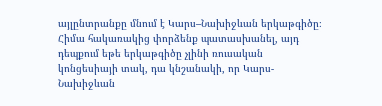այլընտրանքը մնում է Կարս–Նախիջևան երկաթգիծը։ Հիմա հակառակից փորձենք պատասխանել, այդ դեպքում եթե երկաթգիծը չլինի ռուսական կոնցեսիայի տակ, դա կնշանակի, որ Կարս-Նախիջևան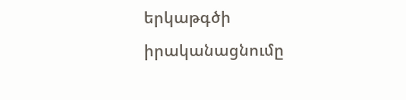երկաթգծի իրականացնումը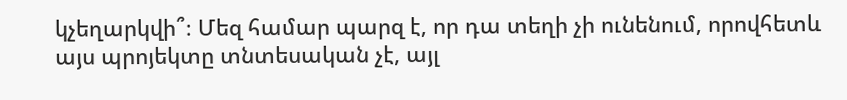կչեղարկվի՞։ Մեզ համար պարզ է, որ դա տեղի չի ունենում, որովհետև այս պրոյեկտը տնտեսական չէ, այլ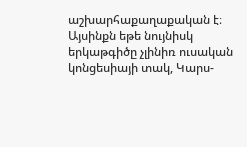աշխարհաքաղաքական է։ Այսինքն եթե նույնիսկ երկաթգիծը չլինիռ ուսական կոնցեսիայի տակ, Կարս-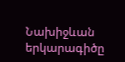Նախիջևան երկարագիծը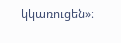կկառուցեն»։